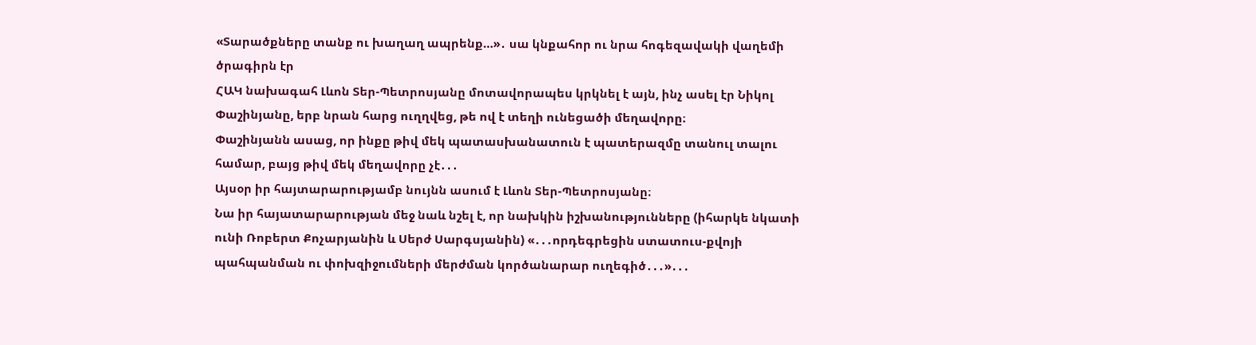«Տարածքները տանք ու խաղաղ ապրենք…»․ սա կնքահոր ու նրա հոգեզավակի վաղեմի ծրագիրն էր
ՀԱԿ նախագահ Լևոն Տեր-Պետրոսյանը մոտավորապես կրկնել է այն, ինչ ասել էր Նիկոլ Փաշինյանը, երբ նրան հարց ուղղվեց, թե ով է տեղի ունեցածի մեղավորը։
Փաշինյանն ասաց, որ ինքը թիվ մեկ պատասխանատուն է պատերազմը տանուլ տալու համար, բայց թիվ մեկ մեղավորը չէ․․․
Այսօր իր հայտարարությամբ նույնն ասում է Լևոն Տեր-Պետրոսյանը։
Նա իր հայատարարության մեջ նաև նշել է, որ նախկին իշխանությունները (իհարկե նկատի ունի Ռոբերտ Քոչարյանին և Սերժ Սարգսյանին) «․․․որդեգրեցին ստատուս-քվոյի պահպանման ու փոխզիջումների մերժման կործանարար ուղեգիծ․․․»․․․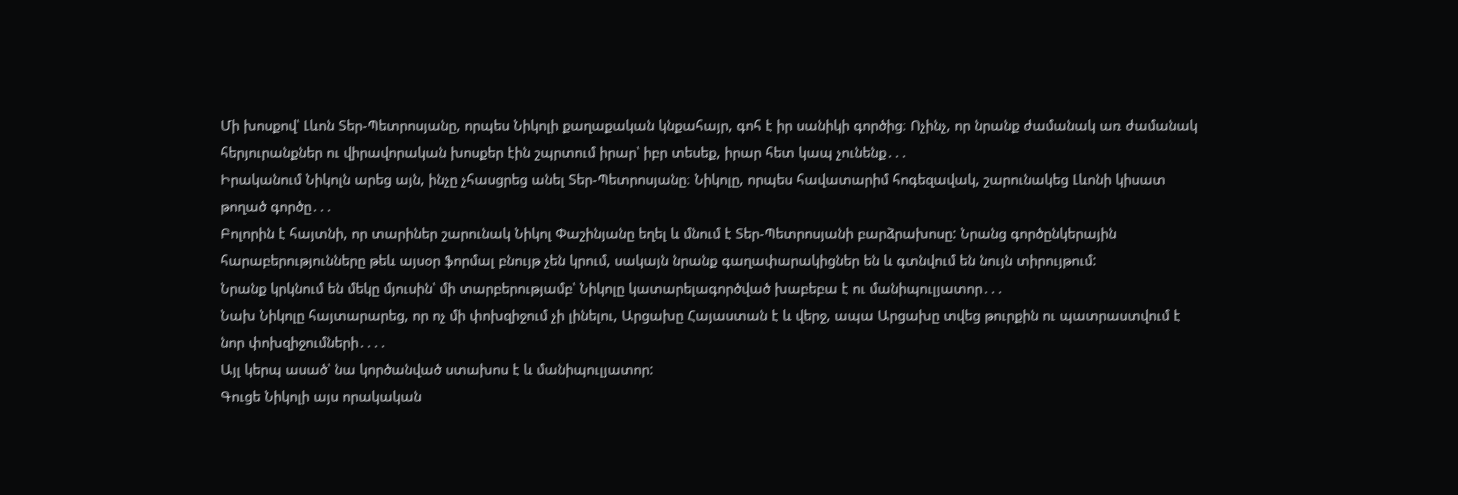Մի խոսքով՝ Լևոն Տեր-Պետրոսյանը, որպես Նիկոլի քաղաքական կնքահայր, գոհ է իր սանիկի գործից։ Ոչինչ, որ նրանք ժամանակ առ ժամանակ հերյուրանքներ ու վիրավորական խոսքեր էին շպրտում իրար՝ իբր տեսեք, իրար հետ կապ չունենք․․․
Իրականում Նիկոլն արեց այն, ինչը չհասցրեց անել Տեր-Պետրոսյանը։ Նիկոլը, որպես հավատարիմ հոգեզավակ, շարունակեց Լևոնի կիսատ թողած գործը․․․
Բոլորին է հայտնի, որ տարիներ շարունակ Նիկոլ Փաշինյանը եղել և մնում է Տեր-Պետրոսյանի բարձրախոսը: Նրանց գործընկերային հարաբերությունները թեև այսօր ֆորմալ բնույթ չեն կրում, սակայն նրանք գաղափարակիցներ են և գտնվում են նույն տիրույթում:
Նրանք կրկնում են մեկը մյուսին՝ մի տարբերությամբ՝ Նիկոլը կատարելագործված խաբեբա է ու մանիպուլյատոր․․․
Նախ Նիկոլը հայտարարեց, որ ոչ մի փոխզիջում չի լինելու, Արցախը Հայաստան է և վերջ, ապա Արցախը տվեց թուրքին ու պատրաստվում է նոր փոխզիջումների․․․․
Այլ կերպ ասած՝ նա կործանված ստախոս է և մանիպուլյատոր:
Գուցե Նիկոլի այս որակական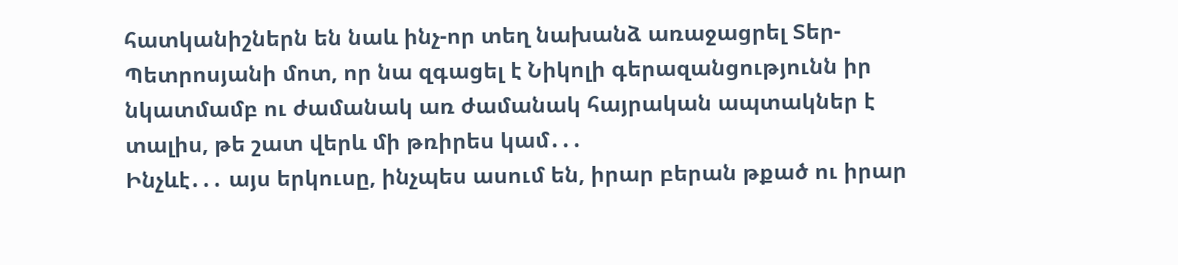հատկանիշներն են նաև ինչ-որ տեղ նախանձ առաջացրել Տեր-Պետրոսյանի մոտ, որ նա զգացել է Նիկոլի գերազանցությունն իր նկատմամբ ու ժամանակ առ ժամանակ հայրական ապտակներ է տալիս, թե շատ վերև մի թռիրես կամ․․․
Ինչևէ․․․ այս երկուսը, ինչպես ասում են, իրար բերան թքած ու իրար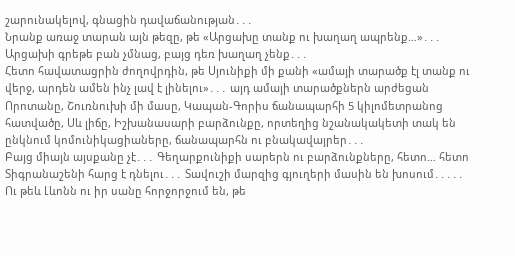շարունակելով, գնացին դավաճանության․․․
Նրանք առաջ տարան այն թեզը, թե «Արցախը տանք ու խաղաղ ապրենք…»․․․ Արցախի գրեթե բան չմնաց, բայց դեռ խաղաղ չենք․․․
Հետո հավատացրին ժողովրդին, թե Սյունիքի մի քանի «ամայի տարածք էլ տանք ու վերջ, արդեն ամեն ինչ լավ է լինելու»․․․ այդ ամայի տարածքներն արժեցան Որոտանը, Շուռնուխի մի մասը, Կապան-Գորիս ճանապարհի 5 կիլոմետրանոց հատվածը, Սև լիճը, Իշխանասարի բարձունքը, որտեղից նշանակակետի տակ են ընկնում կոմունիկացիաները, ճանապարհն ու բնակավայրեր․․․
Բայց միայն այսքանը չէ․․․ Գեղարքունիքի սարերն ու բարձունքները, հետո… հետո Տիգրանաշենի հարց է դնելու․․․ Տավուշի մարզից գյուղերի մասին են խոսում․․․․․
Ու թեև Լևոնն ու իր սանը հորջորջում են, թե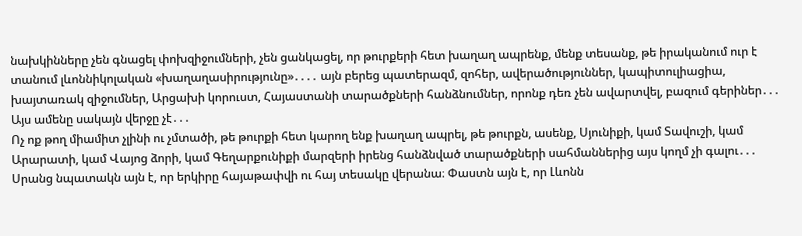նախկինները չեն գնացել փոխզիջումների, չեն ցանկացել, որ թուրքերի հետ խաղաղ ապրենք, մենք տեսանք, թե իրականում ուր է տանում լևոննիկոլական «խաղաղասիրությունը»․․․․ այն բերեց պատերազմ, զոհեր, ավերածություններ, կապիտուլիացիա, խայտառակ զիջումներ, Արցախի կորուստ, Հայաստանի տարածքների հանձնումներ, որոնք դեռ չեն ավարտվել, բազում գերիներ․․․
Այս ամենը սակայն վերջը չէ․․․
Ոչ ոք թող միամիտ չլինի ու չմտածի, թե թուրքի հետ կարող ենք խաղաղ ապրել, թե թուրքն, ասենք, Սյունիքի, կամ Տավուշի, կամ Արարատի, կամ Վայոց ձորի, կամ Գեղարքունիքի մարզերի իրենց հանձնված տարածքների սահմաններից այս կողմ չի գալու․․․
Սրանց նպատակն այն է, որ երկիրը հայաթափվի ու հայ տեսակը վերանա։ Փաստն այն է, որ Լևոնն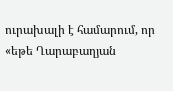ուրախալի է համարում, որ «եթե Ղարաբաղյան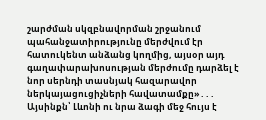շարժման սկզբնավորման շրջանում պահանջատիրությունը մերժվում էր հատուկենտ անձանց կողմից, այսօր այդ գաղափարախոսության մերժումը դարձել է նոր սերնդի տասնյակ հազարավոր ներկայացուցիչների հավատամքը»․․․
Այսինքն՝ Լևոնի ու նրա ձագի մեջ հույս է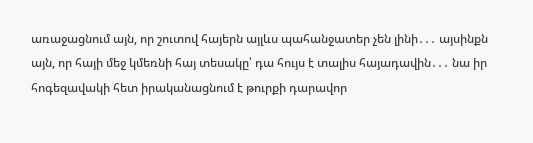առաջացնում այն, որ շուտով հայերն այլևս պահանջատեր չեն լինի․․․ այսինքն այն, որ հայի մեջ կմեռնի հայ տեսակը՝ դա հույս է տալիս հայադավին․․․ նա իր հոգեզավակի հետ իրականացնում է թուրքի դարավոր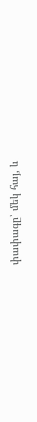փափագը՝ մեկ հայ, և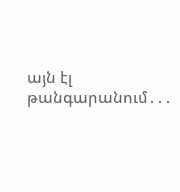այն էլ թանգարանում․․․